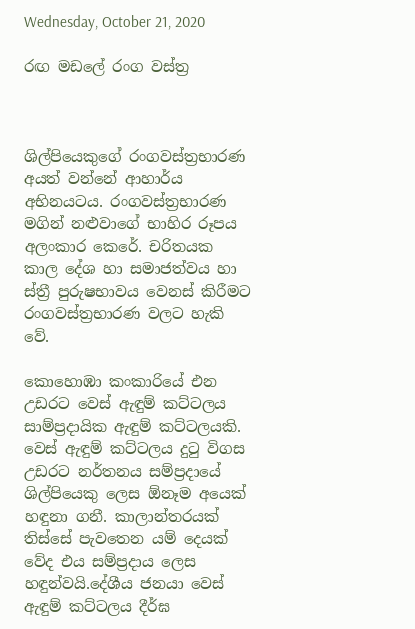Wednesday, October 21, 2020

රඟ මඩලේ රංග වස්ත්‍ර



ශිල්පියෙකුගේ රංගවස්ත්‍රභාරණ අයත් වන්නේ ආහාර්ය අභිනයටය. රංගවස්ත්‍රභාරණ මගින් නළුවාගේ භාහිර රූපය අලංකාර කෙරේ. චරිතයක කාල දේශ හා සමාජත්වය හා ස්ත්‍රී පුරුෂභාවය වෙනස් කිරීමට රංගවස්ත්‍රභාරණ වලට හැකි වේ.

කොහොඹා කංකාරියේ එන උඩරට වෙස් ඇඳුම් කට්ටලය සාම්ප්‍රදායික ඇඳුම් කට්ටලයකි. වෙස් ඇඳුම් කට්ටලය දුටු විගස උඩරට නර්තනය සම්ප්‍රදායේ ශිල්පියෙකු ලෙස ඕනෑම අයෙක් හඳුනා ගනී. කාලාන්තරයක් තිස්සේ පැවතෙන යම් දෙයක් වේද එය සම්ප්‍රදාය ලෙස හඳුන්වයි.දේශීය ජනයා වෙස් ඇඳුම් කට්ටලය දීර්ඝ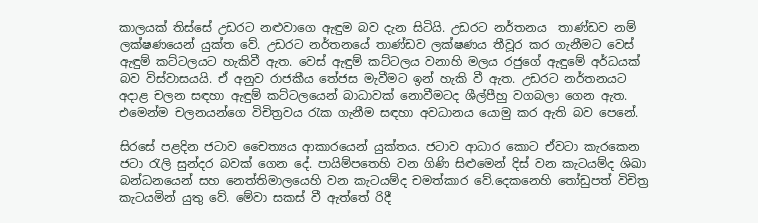කාලයක් තිස්සේ උඩරට නළුවාගෙ ඇඳුම බව දැන සිටියි. උඩරට නර්තනය  තාණ්ඩව නම් ලක්ෂණයෙන් යුක්ත වේ. උඩරට නර්තනයේ තාණ්ඩව ලක්ෂණය තීවූර කර ගැනීමට වෙස් ඇඳුම් කට්ටලයට හැකිවී ඇත. වෙස් ඇඳුම් කට්ටලය වනාහි මලය රජුගේ ඇඳුමේ අර්ධයක් බව විස්වාසයයි. ඒ අනුව රාජකීය තේජස මැවීමට ඉන් හැකි වී ඇත. උඩරට නර්තනයට අදාළ චලන සඳහා ඇඳුම් කට්ටලයෙන් බාධාවක් නොවීමටද ශීල්පීහු වගබලා ගෙන ඇත. එමෙන්ම චලනයන්ගෙ විචිත්‍රවය රැක ගැනීම සඳහා අවධානය යොමු කර ඇති බව පෙනේ.

සිරසේ පළදින ජටාව චෛත්‍යය ආකාරයෙන් යුක්තය. ජටාව ආධාර කොට ඒවටා කැරකෙන ජටා රැලි සුන්දර බවක් ගෙන දේ. පායිම්පතෙහි වන ගිණි සිළුමෙන් දිස් වන කැටයම්ද ශිඛා බන්ධනයෙන් සහ නෙත්තිමාලයෙහි වන කැටයම්ද චමත්කාර වේ.දෙකනෙහි තෝඩුපත් විචිත්‍ර කැටයමින් යුතු වේ. මේවා සකස් වී ඇත්තේ රිදී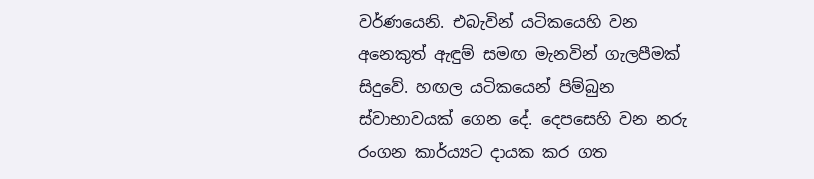වර්ණයෙනි. එබැවින් යටිකයෙහි වන අනෙකුත් ඇඳුම් සමඟ මැනවින් ගැලපීමක් සිදුවේ. හඟල යටිකයෙන් පිම්බුන ස්වාභාවයක් ගෙන දේ. දෙපසෙහි වන නරු රංගන කාර්ය්‍යට දායක කර ගත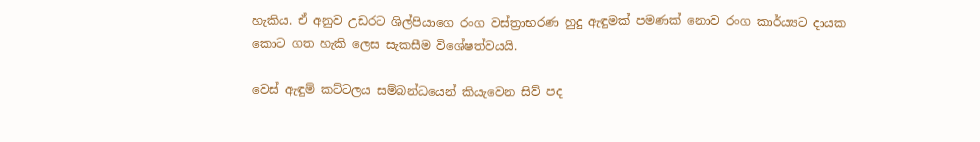හැකිය. ඒ අනුව උඩරට ශිල්පියාගෙ රංග වස්ත්‍රාභරණ හුදු ඇඳුමක් පමණක් නොව රංග කාර්ය්‍යට දායක කොට ගත හැකි ලෙස සැකසීම විශේෂත්වයයි.

වෙස් ඇඳුම් කට්ටලය සම්බන්ධයෙන් කියැවෙන සිව් පද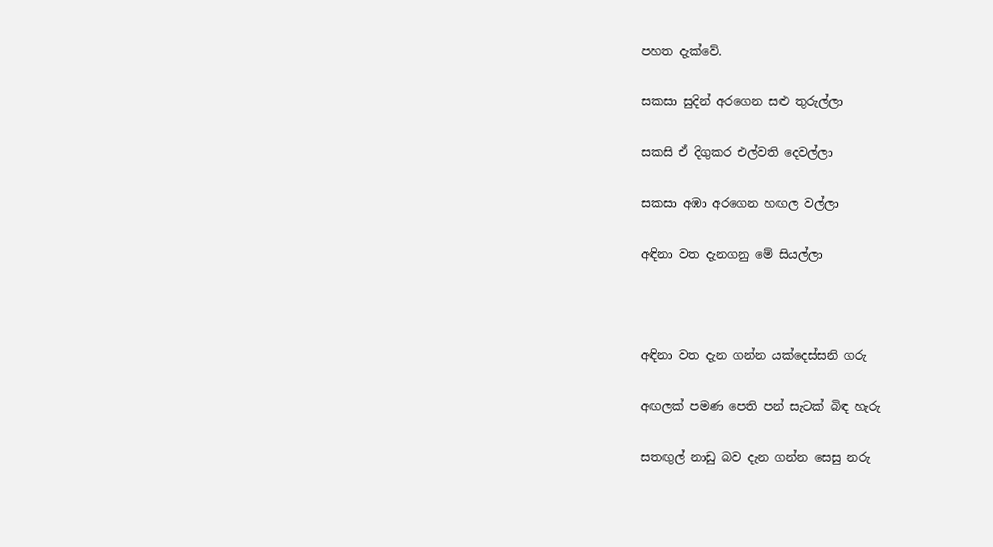පහත දැක්වේ.

සකසා සුදින් අරගෙන සළු තුරුල්ලා

සකසි ඒ දිගුකර එල්වති දෙවල්ලා

සකසා අඹා අරගෙන හඟල වල්ලා

අඳිනා වත දැනගනු මේ සියල්ලා



අඳිනා වත දැන ගන්න යක්දෙස්සනි ගරු

අඟලක් පමණ පෙති පන් සැටක් බිඳ හැරු

සතඟුල් නාඩු බව දැන ගන්න සෙසු නරු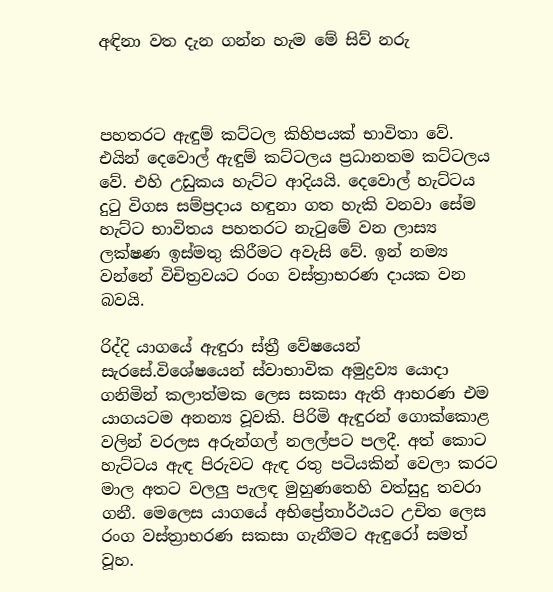අඳිනා වත දැන ගන්න හැම මේ සිව් නරු



පහතරට ඇඳුම් කට්ටල කිහිපයක් භාවිතා වේ. එයින් දෙවොල් ඇඳුම් කට්ටලය ප්‍රධානතම කට්ටලය වේ. එහි උඩුකය හැට්ට ආදියයි. දෙවොල් හැට්ටය දුටු විගස සම්ප්‍රදාය හඳුනා ගත හැකි වනවා සේම හැට්ට භාවිතය පහතරට නැටුමේ වන ලාස්‍ය ලක්ෂණ ඉස්මතු කිරීමට අවැසි වේ. ඉන් නම්‍ය වන්නේ විචිත්‍රවයට රංග වස්ත්‍රාභරණ දායක වන බවයි.

රිද්දි යාගයේ ඇඳුරා ස්ත්‍රී වේෂයෙන් සැරසේ.විශේෂයෙන් ස්වාභාවික අමුද්‍රව්‍ය යොදා ගනිමින් කලාත්මක ලෙස සකසා ඇති ආභරණ එම යාගයටම අනන්‍ය වූවකි. පිරිමි ඇඳුරන් ගොක්කොළ වලින් වරලස අරුන්ගල් නලල්පට පලදී. අත් කොට හැට්ටය ඇඳ පිරුවට ඇඳ රතු පටියකින් වෙලා කරට මාල අතට වලලු පැලඳ මුහුණතෙහි වත්සුදු තවරා ගනී. මෙලෙස යාගයේ අ‍භිප්‍රේතාර්ථයට උචිත ලෙස රංග වස්ත්‍රාභරණ සකසා ගැනීමට ඇඳුරෝ සමත් වූහ.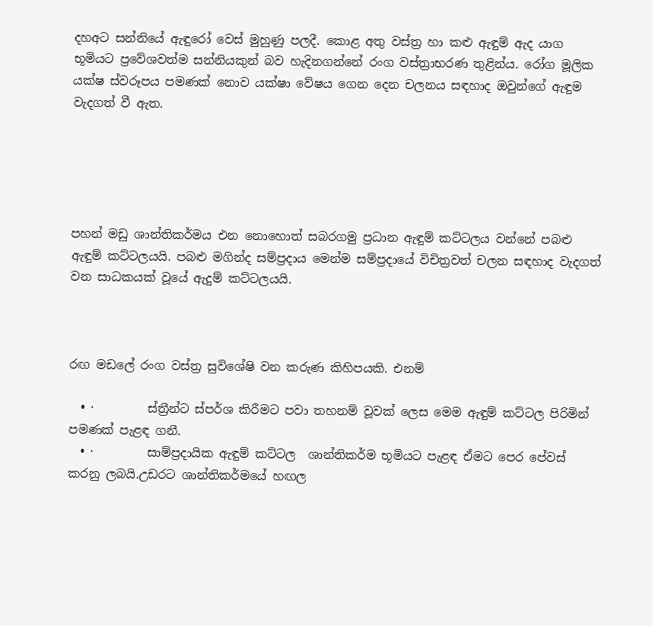දහඅට සන්නියේ ඇඳුරෝ වෙස් මුහුණු පලදී. කොළ අතු වස්ත්‍ර හා කළු ඇඳුම් ඇද යාග භූමියට ප්‍රවේශවත්ම සන්නියකුන් බව හැදිනගන්නේ රංග වස්ත්‍රාභරණ තුළින්ය. රෝග මූලික යක්ෂ ස්වරූපය පමණක් නොව යක්ෂා වේෂය ගෙන දෙන චලනය සඳහාද ඔවුන්ගේ ඇඳුම වැදගත් වී ඇත.





පහන් මඩු ශාන්තිකර්මය එන නොහොත් සබරගමු ප්‍රධාන ඇඳුම් කට්ටලය වන්නේ පබළු ඇඳුම් කට්ටලයයි. පබළු මගින්ද සම්ප්‍රදාය මෙන්ම සම්ප්‍රදායේ විචිත්‍රවත් චලන සඳහාද වැදගත් වන සාධකයක් වූයේ ඇදුම් කට්ටලයයි.



රඟ මඩලේ රංග වස්ත්‍ර සුවිශේෂි වන කරුණ කිහිපයකි. එනම්

  • ·         ස්ත්‍රීන්ට ස්පර්ශ කිරීමට පවා තහනම් වූවක් ලෙස මෙම ඇඳුම් කට්ටල පිරිමින් පමණක් පැළඳ ගනී.
  • ·         සාම්ප්‍රදායික ඇඳුම් කට්ටල  ශාන්තිකර්ම භූමියට පැළඳ ඒමට පෙර පේවස් කරනු ලබයි.උඩරට ශාන්තිකර්මයේ හඟල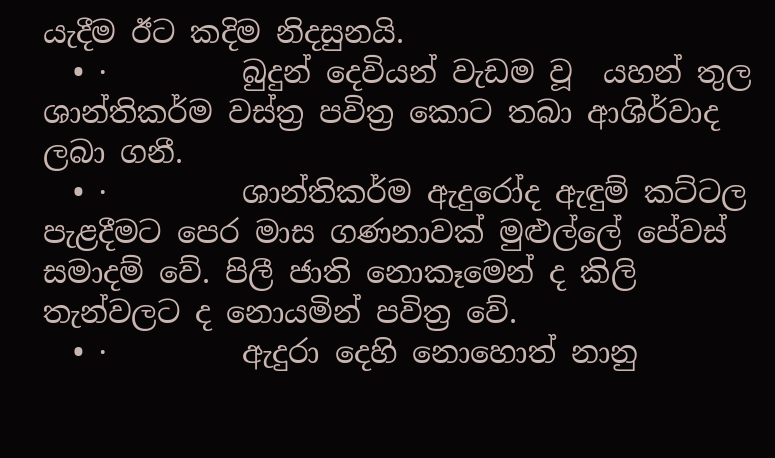යැදීම ඊට කදිම නිදසුනයි.
  • ·         බුදුන් දෙවියන් වැඩම වූ  යහන් තුල ශාන්තිකර්ම වස්ත්‍ර පවිත්‍ර කොට තබා ආශිර්වාද ලබා ගනී.
  • ·         ශාන්තිකර්ම ඇදුරෝද ඇඳුම් කට්ටල පැළදීමට පෙර මාස ගණනාවක් මුළුල්ලේ පේවස් සමාදම් වේ. පිලී ජාති නොකෑමෙන් ද කිලි තැන්වලට ද නොයමින් පවිත්‍ර වේ.
  • ·         ඇදුරා දෙහි නොහොත් නානු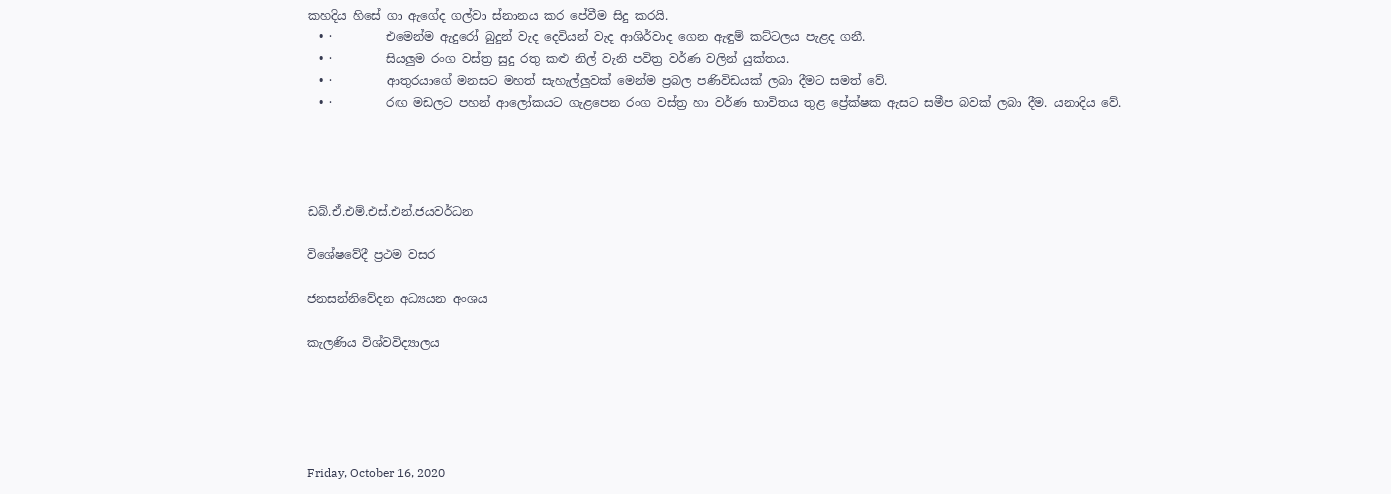කහදිය හිසේ ගා ඇගේද ගල්වා ස්නානය කර පේවීම සිදු කරයි.
  • ·         එමෙන්ම ඇදුරෝ බුදුන් වැද දෙවියන් වැද ආශිර්වාද ගෙන ඇඳුම් කට්ටලය පැළද ගනී.
  • ·         සියලුම රංග වස්ත්‍ර සුදු රතු කළු නිල් වැනි පවිත්‍ර වර්ණ වලින් යුක්තය.
  • ·         ආතුරයාගේ මනසට මහත් සැහැල්ලුවක් මෙන්ම ප්‍රබල පණිවිඩයක් ලබා දීමට සමත් වේ.
  • ·         රඟ මඩලට පහන් ආලෝකයට ගැළපෙන රංග වස්ත්‍ර හා වර්ණ භාවිතය තුළ ප්‍රේක්ෂක ඇසට සමීප බවක් ලබා දීම. යනාදිය වේ.




ඩබ්.ඒ.එම්.එස්.එන්.ජයවර්ධන

විශේෂවේදී ප්‍රථම වසර

ජනසන්නි‍වේදන අධ්‍යයන අංශය

කැලණිය විශ්වවිද්‍යාලය





Friday, October 16, 2020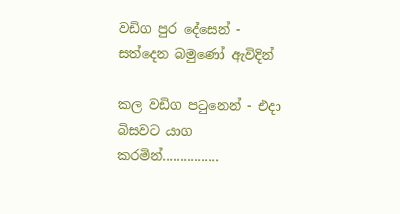වඩිග පුර දේසෙන් -  සත්දෙන බමුණෝ ඇවිදින්

කල වඩිග පටුනෙන් - එදා බිසවට යාග කරමින්................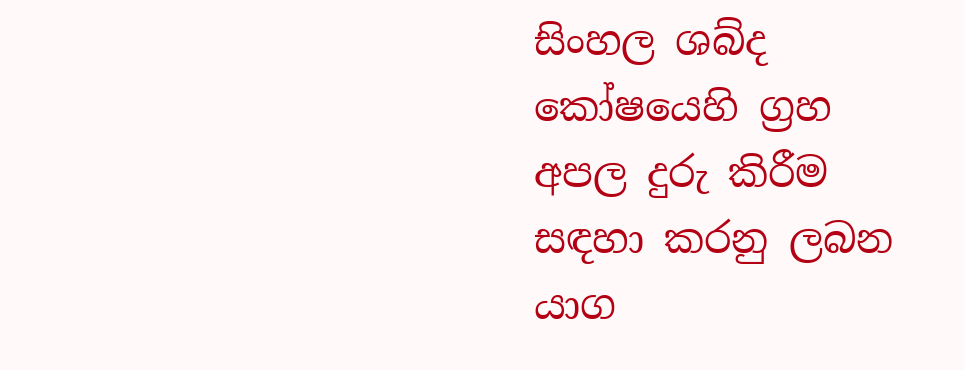සිංහල ශබ්ද කෝෂයෙහි ග්‍රහ අපල දුරු කිරීම සඳහා කරනු ලබන යාග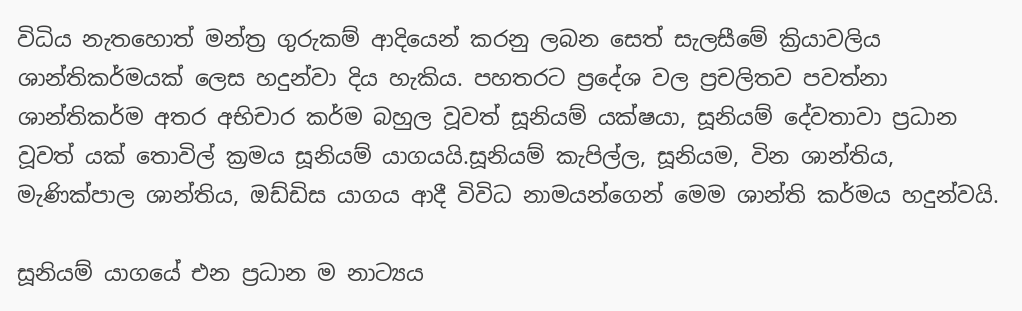විධිය නැතහොත් මන්ත්‍ර ගුරුකම් ආදියෙන් කරනු ලබන සෙත් සැලසීමේ ක්‍රියාවලිය ශාන්තිකර්මයක් ලෙස හදුන්වා දිය හැකිය. පහතරට ප්‍රදේශ වල ප්‍රචලිතව පවත්නා ශාන්තිකර්ම අතර අභිචාර කර්ම බහුල වූවත් සූනියම් යක්ෂයා, සූනියම් දේවතාවා ප්‍රධාන වූවත් යක් තොවිල් ක්‍රමය සූනියම් යාගයයි.සූනියම් කැපිල්ල, සූනියම, වින ශාන්තිය, මැණික්පාල ශාන්තිය, ඔඩ්ඩිස යාගය ආදී විවිධ නාමයන්ගෙන් මෙම ශාන්ති කර්මය හදුන්වයි.

සූනියම් යාගයේ එන ප්‍රධාන ම නාට්‍යය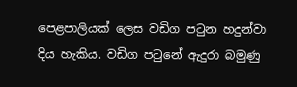පෙළපාලියක් ලෙස වඩිග පටුන හදුන්වා දිය හැකිය. වඩිග පටුනේ ඇදුරා බමුණු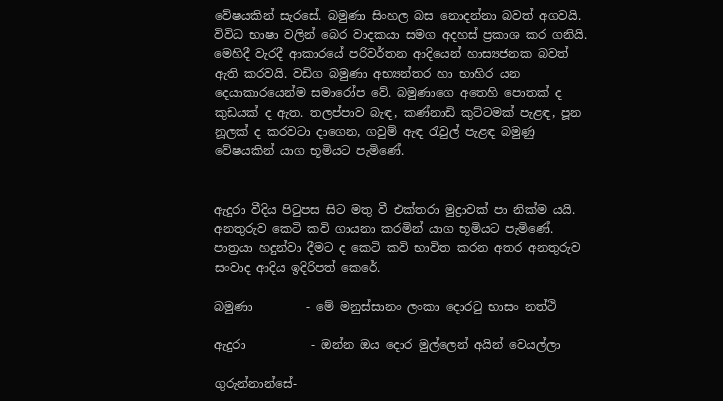වේෂයකින් සැරසේ. බමුණා සිංහල බස නොදන්නා බවත් අගවයි. විවිධ භාෂා වලින් බෙර වාදකයා සමග අදහස් ප්‍රකාශ කර ගනියි. මෙහිදී වැරදී ආකාරයේ පරිවර්තන ආදියෙන් හාස්‍යජනක බවත් ඇති කරවයි. වඩිග බමුණා අභ්‍යන්තර හා භාහිර යන දෙයාකාරයෙන්ම සමාරෝප වේ. බමුණාගෙ අතෙහි පොතක් ද කුඩයක් ද ඇත. තලප්පාව බැඳ, කණ්නාඩි කුට්ටමක් පැළඳ, පූන නූලක් ද කරවටා දාගෙන, ගවුම් ඇඳ රැවුල් පැළඳ බමුණු වේෂයකින් යාග භූමියට පැමිණේ.


ඇදුරා වීදිය පිටුපස සිට මතු වී එක්තරා මුද්‍රාවක් පා නික්ම යයි. අනතුරුව කෙටි කවි ගායනා කරමින් යාග භූමියට පැමිණේ. පාත්‍රයා හදුන්වා දීමට ද කෙටි කවි භාවිත කරන අතර අනතුරුව සංවාද ආදිය ඉදිරිපත් කෙරේ.

බමුණා         - මේ මනුස්සානං ලංකා දොරටු භාසං නත්ථි

ඇදුරා           - ඔන්න ඔය දොර මුල්ලෙන් අයින් වෙයල්ලා

ගුරුන්නාන්සේ-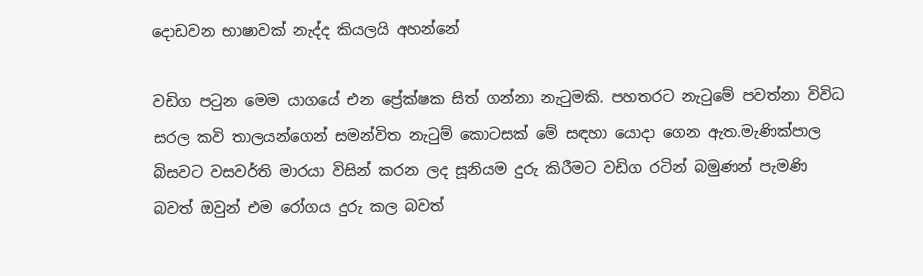දොඩවන භාෂාවක් නැද්ද කියලයි අහන්නේ

වඩිග පටුන මෙම යාගයේ එන ප්‍රේක්ෂක සිත් ගන්නා නැටුමකි. පහතරට නැටුමේ පවත්නා විවිධ සරල කවි තාලයන්ගෙන් සමන්විත නැටුම් කොටසක් මේ සඳහා යොදා ගෙන ඇත.මැණික්පාල බිසවට වසවර්ති මාරයා විසින් කරන ලද සූනියම දුරු කිරීමට වඩිග රටින් බමුණන් පැමණි බවත් ඔවුන් එම රෝගය දුරු කල බවත්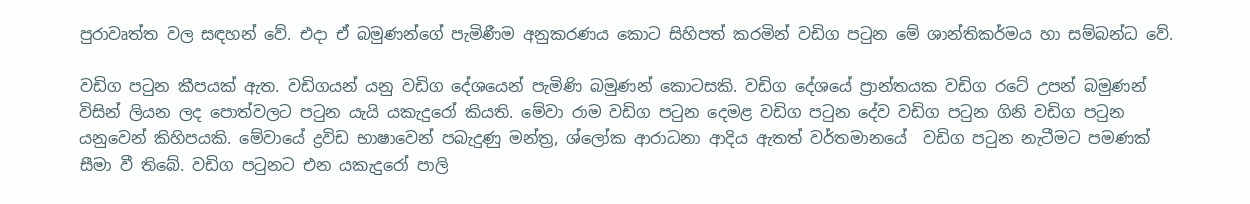පුරාවෘත්ත වල සඳහන් වේ. එදා ඒ බමුණන්ගේ පැමිණීම අනුකරණය කොට සිහිපත් කරමින් වඩිග පටුන මේ ශාන්තිකර්මය හා සම්බන්ධ වේ.

වඩිග පටුන කීපයක් ඇත. වඩිගයන් යනු වඩිග දේශයෙන් පැමිණි බමුණන් කොටසකි. වඩිග දේශයේ ප්‍රාන්තයක වඩිග රටේ උපන් බමුණන් විසින් ලියන ලද පොත්වලට පටුන යැයි යකැදුරෝ කියති. මේවා රාම වඩිග පටුන දෙමළ වඩිග පටුන දේව වඩිග පටුන ගිනි වඩිග පටුන යනුවෙන් කිහිපයකි. මේවායේ ද්‍රවිඩ භාෂාවෙන් පබැදුණු මන්ත්‍ර, ශ්ලෝක ආරාධනා ආදිය ඇතත් වර්තමානයේ  වඩිග පටුන නැටීමට පමණක් සීමා වී තිබේ. වඩිග පටුනට එන යකැදුරෝ පාලි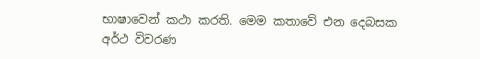භාෂාවෙන් කථා කරති. මෙම කතාවේ එන දෙබසක අර්ථ විවරණ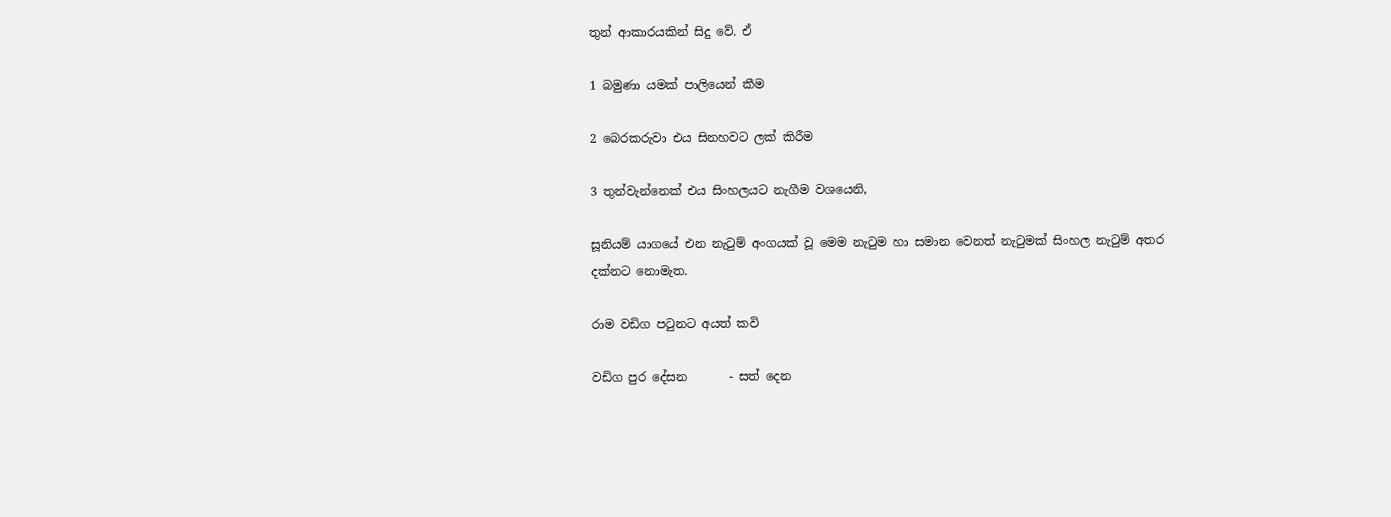තුන් ආකාරයකින් සිදු වේ. ඒ

1 බමුණා යමක් පාලියෙන් කීම

2 බෙරකරුවා එය සිනහවට ලක් කිරීම

3 තුන්වැන්නෙක් එය සිංහලයට නැගීම වශයෙනි,

සූනියම් යාගයේ එන නැටුම් අංගයක් වූ මෙම නැටුම හා සමාන වෙනත් නැටුමක් සිංහල නැටුම් අතර දක්නට නොමැත.

රාම වඩිග පටුනට අයත් කවි

වඩිග පුර දේසන       - සත් දෙන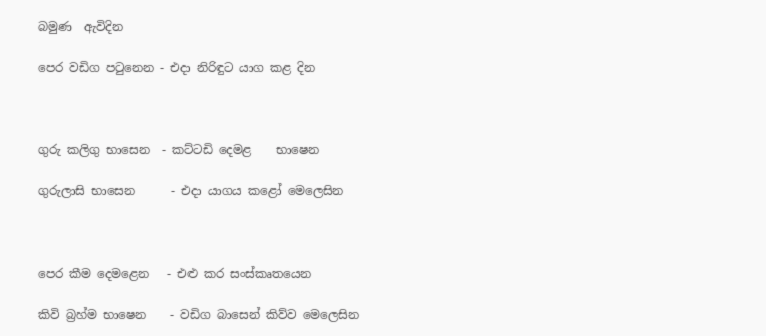බමුණ  ඇවිදින

පෙර වඩිග පටුනෙන - එදා නිරිඳුට යාග කළ දින



ගුරු කලිගු භාසෙන  - කට්ටඩි දෙමළ    භාෂෙන

ගුරුලාසි භාසෙන      - එදා යාගය ක‍ළෝ මෙලෙසින



පෙර කීම දෙමළෙන   - එළු කර සංස්කෘතයෙන

කිවි බ්‍රහ්ම භාෂෙන    - වඩිග බාසෙන් කිව්ව මෙලෙසින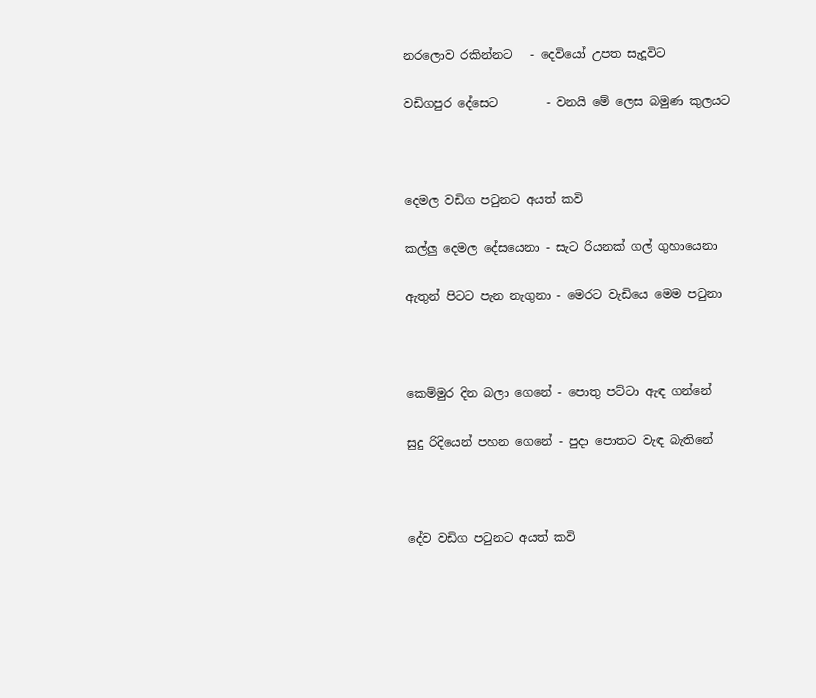නරලොව රකින්නට   - දෙවියෝ උපත සැදූවිට

වඩිගපුර දේසෙට        - වනයි මේ ලෙස බමුණ කුලයට



දෙමල වඩිග පටුනට අයත් කවි

කල්ලු දෙමල දේසයෙනා - සැට රියනක් ගල් ගුහායෙනා

ඇතුන් පිටට පැන නැගුනා - මෙරට වැඩියෙ මෙම පටුනා



කෙම්මුර දින බලා ගෙනේ - පොතු පට්ටා ඇඳ ගන්නේ

සුදු රිදියෙන් පහන ගෙනේ - පුදා පොතට වැඳ බැතිනේ



දේව වඩිග පටුනට අයත් කවි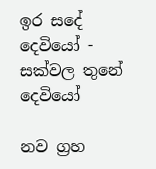ඉර සදේ දෙවියෝ - සක්වල තුනේ දෙවියෝ

නව ග්‍රහ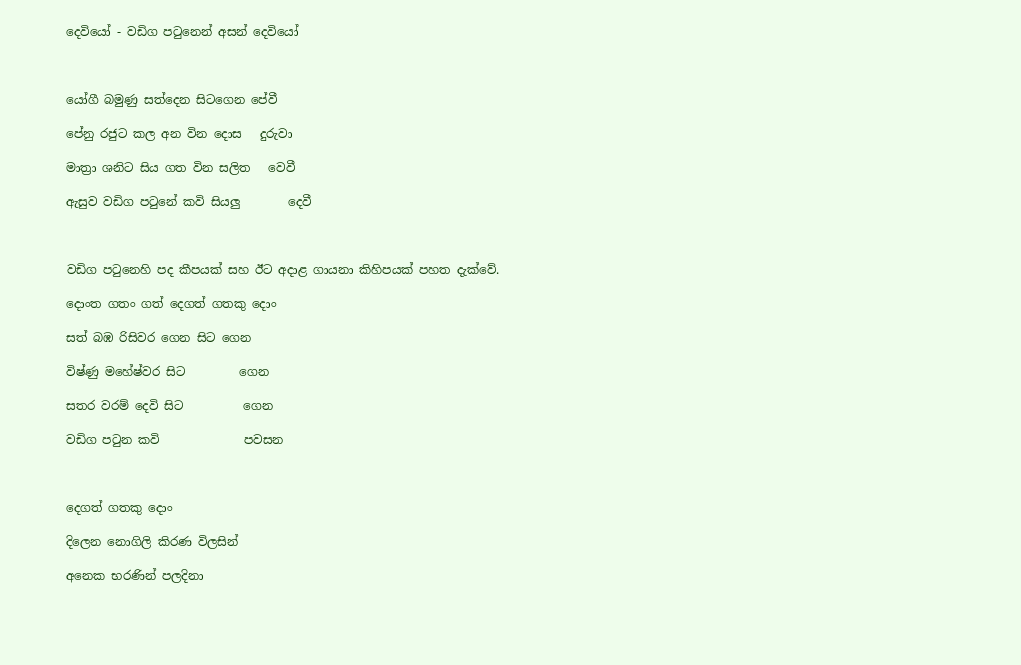දෙවියෝ - වඩිග පටුනෙන් අසන් දෙවියෝ



යෝගී බමුණු සත්දෙන සිටගෙන පේවී

පේනු රජුට කල අන වින දොස   දුරුවා

මාත්‍රා ශනිට සිය ගත වින සලිත   වෙවී

ඇසුව වඩිග පටුනේ කවි සියලු        දෙවී



වඩිග පටුනෙහි පද කීපයක් සහ ඊට අදාළ ගායනා කිහිපයක් පහත දැක්වේ.

දොංත ගතං ගත් දෙගත් ගතකු දොං

සත් බඹ රිසිවර ගෙන සිට ගෙන

විෂ්ණු මහේෂ්වර සිට         ගෙන

සතර වරම් දෙවි සිට          ගෙන

වඩිග පටුන කවි              පවසන



දෙගත් ගතකු දොං

දිලෙන නොගිලි කිරණ විලසින්

අනෙක භරණින් පලදිනා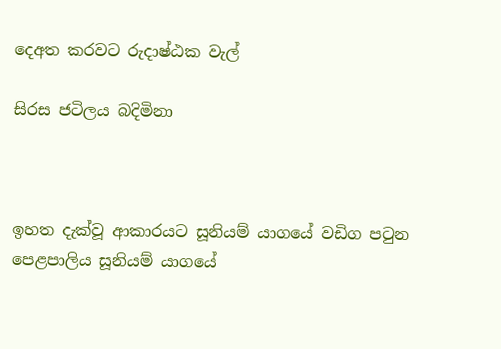දෙඅත කරවට රුදාෂ්ඨක වැල්

සිරස ජටිලය බදිමිනා



ඉහත දැක්වූ ආකාරයට සූනියම් යාගයේ වඩිග පටුන පෙළපාලිය සූනියම් යාගයේ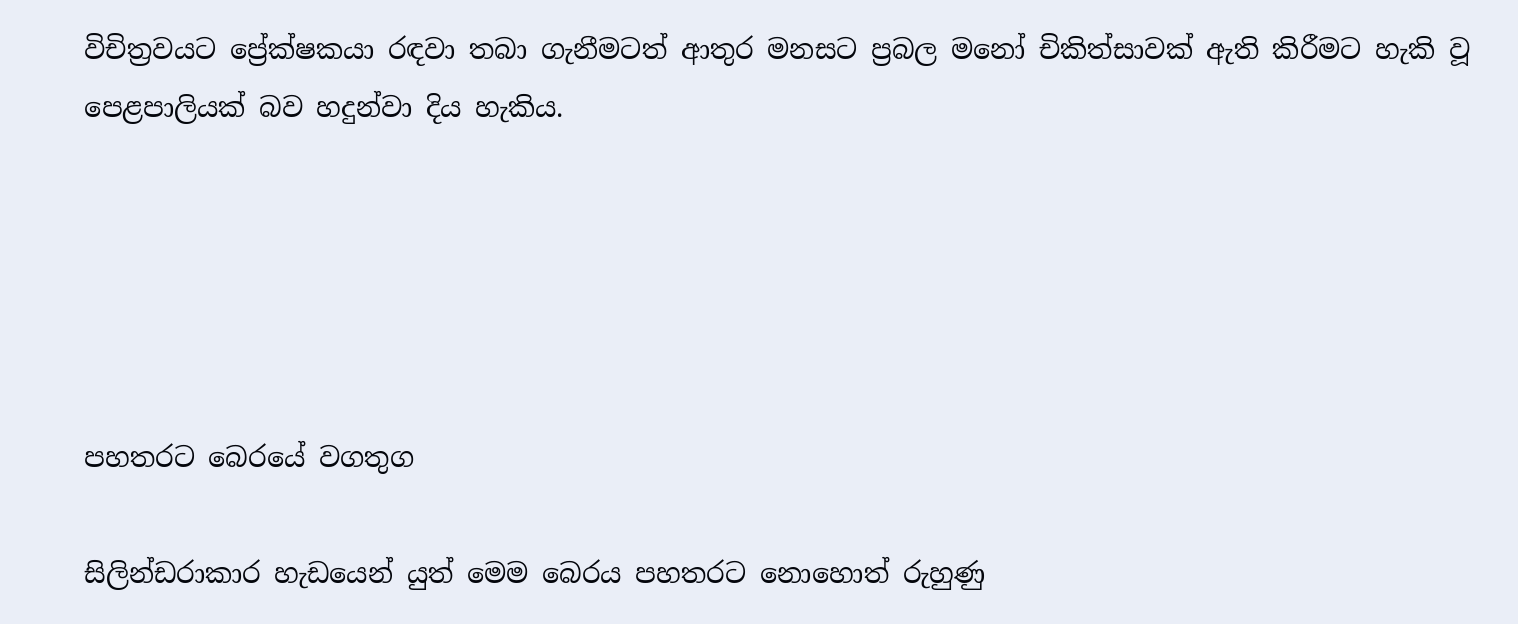විචිත්‍රවයට ප්‍රේක්ෂකයා රඳවා තබා ගැනීමටත් ආතුර මනසට ප්‍රබල මනෝ චිකිත්සාවක් ඇති කිරීමට හැකි වූ පෙළපාලියක් බව හදුන්වා දිය හැකිය.





පහතරට බෙරයේ වගතුග

සිලින්ඩරාකාර හැඩයෙන් යුත් මෙම බෙරය පහතරට නොහොත් රුහුණු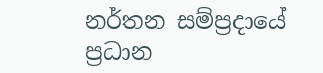නර්තන සම්ප්‍රදායේ ප්‍රධාන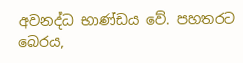අවනද්ධ භාණ්ඩය වේ. පහතරට බෙරය,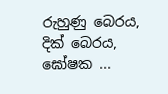රුහුණු බෙරය, දික් බෙරය, ඝෝෂක ...